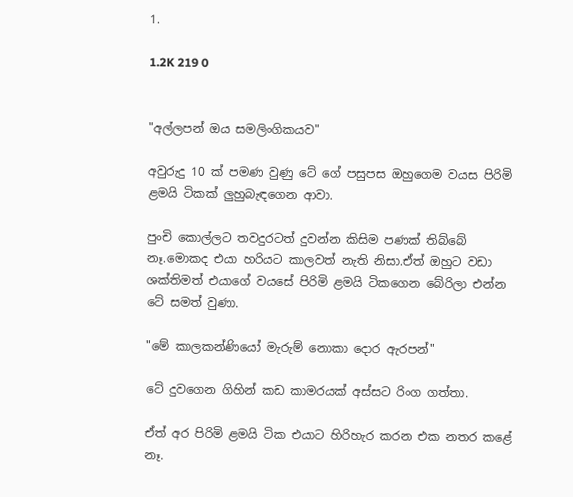1.

1.2K 219 0


"අල්ලපන් ඔය සමලිංගිකයව"

අවුරුදු 10 ක් පමණ වුණු ටේ ගේ පසුපස ඔහුගෙම වයස පිරිමි ළමයි ටිකක් ලුහුබැඳගෙන ආවා.

පුංචි කොල්ලට තවදුරටත් දුවන්න කිසිම පණක් තිබ්බේ නෑ.මොකද එයා හරියට කාලවත් නැති නිසා.ඒත් ඔහුට වඩා ශක්තිමත් එයාගේ වයසේ පිරිමි ළමයි ටිකගෙන බේරිලා එන්න ටේ සමත් වුණා.

"මේ කාලකන්ණියෝ මැරුම් නොකා දොර ඇරපන්"

ටේ දුවගෙන ගිහින් කඩ කාමරයක් අස්සට රිංග ගත්තා.

ඒත් අර පිරිමි ළමයි ටික එයාට හිරිහැර කරන එක නතර කළේ නෑ.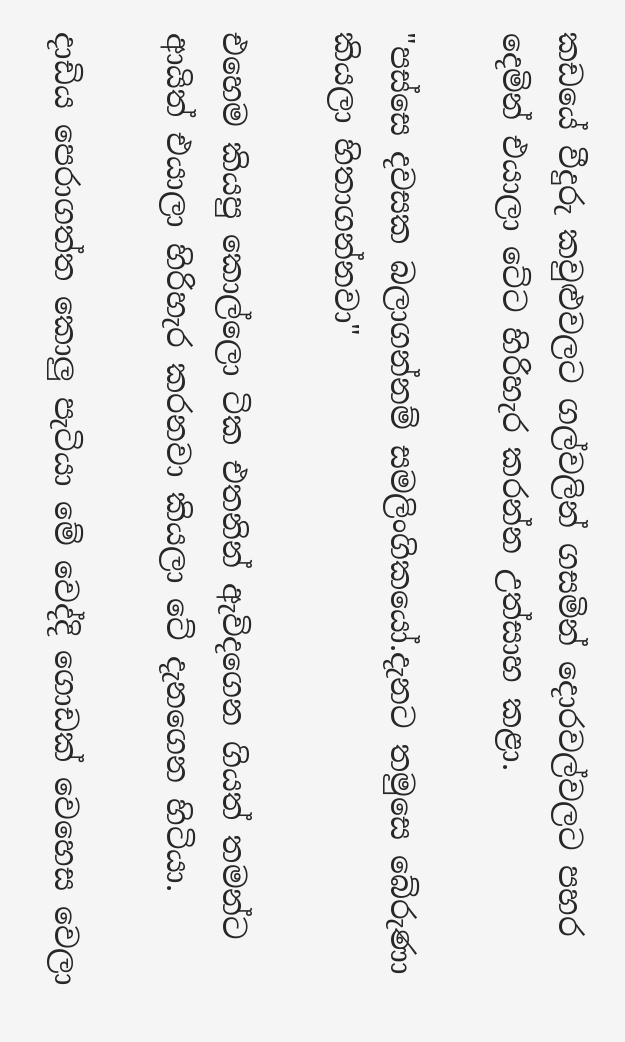කඩයේ වීදුරු කවුළුවලට ගල්වලින් ගසමින් දොරවල්වලට පහර දෙමින් එයාලා ටේට හිරිහැර කරන්න උත්සාහ කළා.

"පස්සෙ දවසක බලාගන්නම් සමලිංගිකයෝ.දැනට තමුසෙ බේරුණා කියලා හිතාගන්නවා"

එහෙම කියපු කොල්ලො ටික එතනින් ඇවිදගෙන ගියත් තමන්ට ආයිත් එයාලා හිරිහැර කරනවා කියලා ටේ දැනගෙන හිටියා.

දාඩිය පෙරාගත්ත කොලු පැටියා මේ වෙද්දි ගොඩක් වෙහෙස වෙලා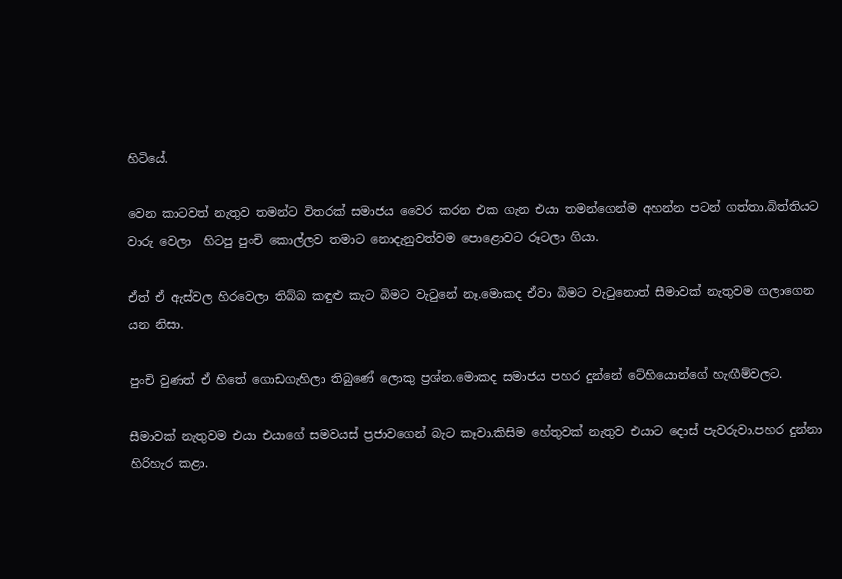හිටියේ.

වෙන කාටවත් නැතුව තමන්ට විතරක් සමාජය වෛර කරන එක ගැන එයා තමන්ගෙන්ම අහන්න පටන් ගත්තා.බිත්තියට වාරු වෙලා  හිටපු පුංචි කොල්ලව තමාට නොදැනුවත්වම පොළොවට රූටලා ගියා.

ඒත් ඒ ඇස්වල හිරවෙලා තිබ්බ කඳුළු කැට බිමට වැටුනේ නෑ.මොකද ඒවා බිමට වැටුනොත් සීමාවක් නැතුවම ගලාගෙන යන නිසා.

පුංචි වුණත් ඒ හිතේ ගොඩගැහිලා තිබුණේ ලොකු ප්‍රශ්න.මොකද සමාජය පහර දුන්නේ ටේහියොන්ගේ හැඟීම්වලට.

සීමාවක් නැතුවම එයා එයාගේ සමවයස් ප්‍රජාවගෙන් බැට කෑවා.කිසිම හේතුවක් නැතුව එයාට දොස් පැවරුවා.පහර දුන්නා හිරිහැර කළා.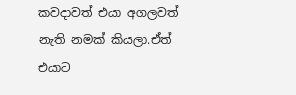කවදාවත් එයා අගලවත් නැති නමක් කියලා.ඒත් එයාට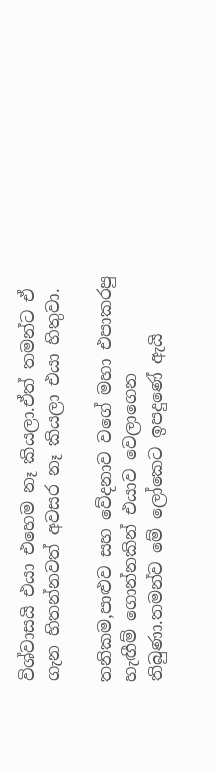විශ්වාසයි එයා එහෙම නෑ කියලා.ඒත් තමන්ට ඒ ගැන හිතන්නවත් අවසර නෑ කියලා එයා හිතුවා.

තනිකම,පාළුව සහ වේදනාව වගේ මහා එපාකරපු හැඟීම් ගොන්නකින් එයාව වෙලාගෙන තිබුණා.තමන්ව මේ ලෝකෙට ඉපදුණේ ඇයි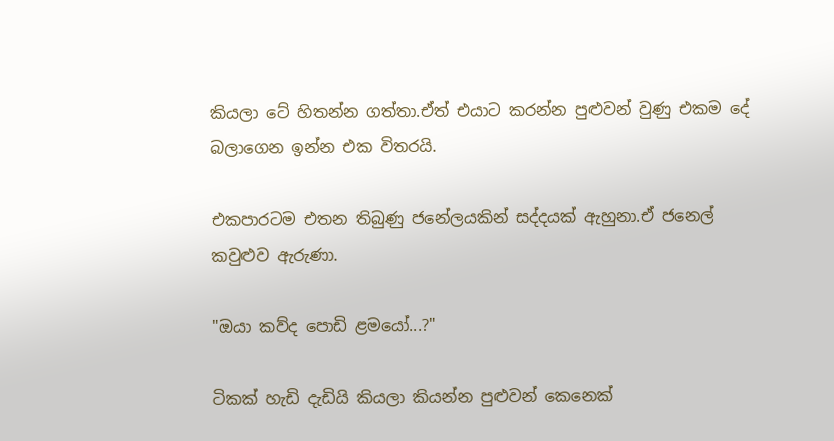කියලා ටේ හිතන්න ගත්තා.ඒත් එයාට කරන්න පුළුවන් වුණු එකම දේ බලාගෙන ඉන්න එක විතරයි.

එකපාරටම එතන තිබුණු ජනේලයකින් සද්දයක් ඇහුනා.ඒ ජනෙල් කවුළුව ඇරුණා.

"ඔයා කව්ද පොඩි ළමයෝ...?"

ටිකක් හැඩි දැඩියි කියලා කියන්න පුළුවන් කෙනෙක්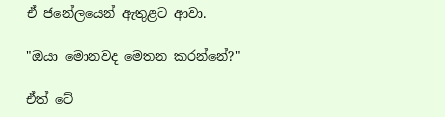ඒ ජනේලයෙන් ඇතුළට ආවා.

"ඔයා මොනවද මෙතන කරන්නේ?"

ඒත් ටේ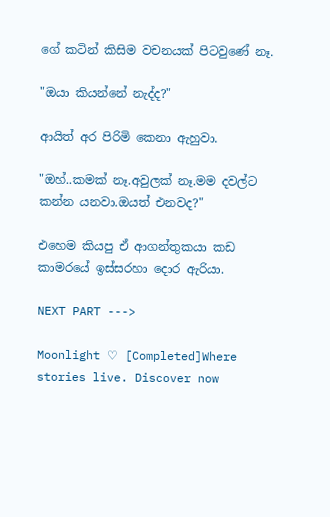ගේ කටින් කිසිම වචනයක් පිටවුණේ නෑ.

"ඔයා කියන්නේ නැද්ද?"

ආයිත් අර පිරිමි කෙනා ඇහුවා.

"ඔහ්..කමක් නෑ.අවුලක් නෑ.මම දවල්ට කන්න යනවා.ඔයත් එනවද?"

එහෙම කියපු ඒ ආගන්තුකයා කඩ කාමරයේ ඉස්සරහා දොර ඇරියා.

NEXT PART --->

Moonlight ♡ [Completed]Where stories live. Discover now